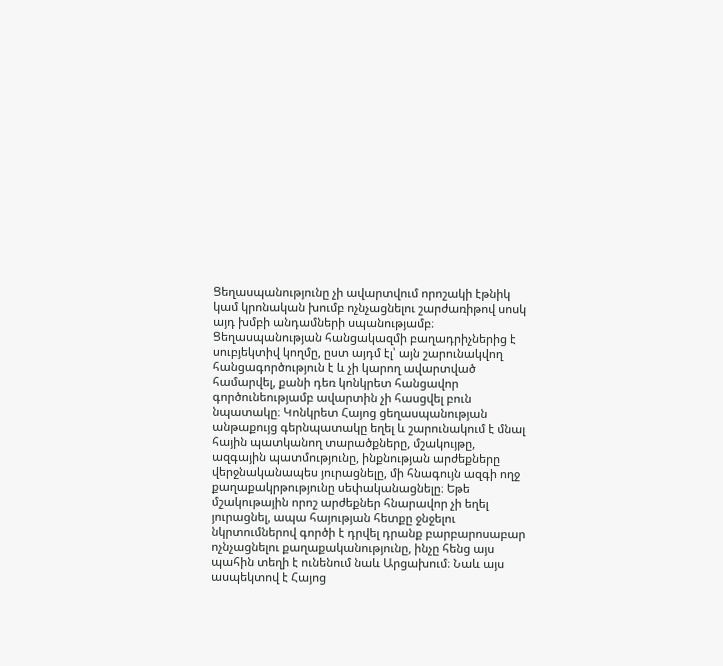Ցեղասպանությունը չի ավարտվում որոշակի էթնիկ կամ կրոնական խումբ ոչնչացնելու շարժառիթով սոսկ այդ խմբի անդամների սպանությամբ։ Ցեղասպանության հանցակազմի բաղադրիչներից է սուբյեկտիվ կողմը, ըստ այդմ էլ՝ այն շարունակվող հանցագործություն է և չի կարող ավարտված համարվել, քանի դեռ կոնկրետ հանցավոր գործունեությամբ ավարտին չի հասցվել բուն նպատակը։ Կոնկրետ Հայոց ցեղասպանության անթաքույց գերնպատակը եղել և շարունակում է մնալ հային պատկանող տարածքները, մշակույթը, ազգային պատմությունը, ինքնության արժեքները վերջնականապես յուրացնելը, մի հնագույն ազգի ողջ քաղաքակրթությունը սեփականացնելը։ Եթե մշակութային որոշ արժեքներ հնարավոր չի եղել յուրացնել, ապա հայության հետքը ջնջելու նկրտումներով գործի է դրվել դրանք բարբարոսաբար ոչնչացնելու քաղաքականությունը, ինչը հենց այս պահին տեղի է ունենում նաև Արցախում։ Նաև այս ասպեկտով է Հայոց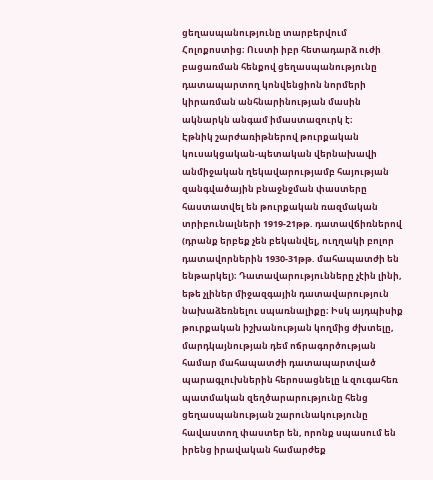ցեղասպանությունը տարբերվում Հոլոքոստից։ Ուստի իբր հետադարձ ուժի բացառման հենքով ցեղասպանությունը դատապարտող կոնվենցիոն նորմերի կիրառման անհնարինության մասին ակնարկն անգամ իմաստազուրկ է։
Էթնիկ շարժառիթներով թուրքական կուսակցական-պետական վերնախավի անմիջական ղեկավարությամբ հայության զանգվածային բնաջնջման փաստերը հաստատվել են թուրքական ռազմական տրիբունալների 1919-21թթ. դատավճիռներով (դրանք երբեք չեն բեկանվել, ուղղակի բոլոր դատավորներին 1930-31թթ. մահապատժի են ենթարկել)։ Դատավարությունները չէին լինի, եթե չլիներ միջազգային դատավարություն նախաձեռնելու սպառնալիքը։ Իսկ այդպիսիք թուրքական իշխանության կողմից ժխտելը, մարդկայնության դեմ ոճրագործության համար մահապատժի դատապարտված պարագլուխներին հերոսացնելը և զուգահեռ պատմական զեղծարարությունը հենց ցեղասպանության շարունակությունը հավաստող փաստեր են, որոնք սպասում են իրենց իրավական համարժեք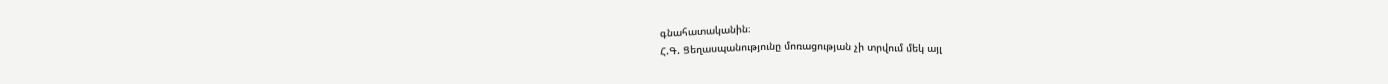գնահատականին։
Հ.Գ. Ցեղասպանությունը մոռացության չի տրվում մեկ այլ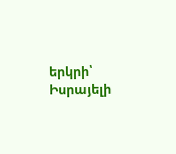երկրի՝ Իսրայելի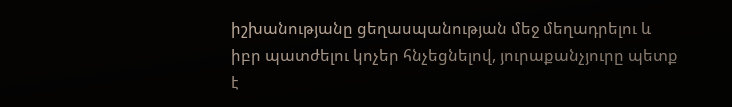իշխանությանը ցեղասպանության մեջ մեղադրելու և իբր պատժելու կոչեր հնչեցնելով, յուրաքանչյուրը պետք է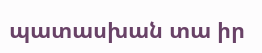պատասխան տա իր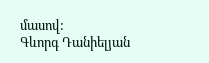մասով:
Գևորգ Դանիելյան